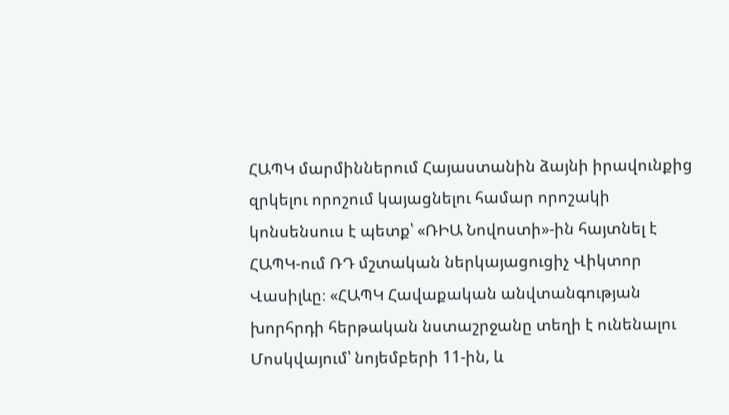ՀԱՊԿ մարմիններում Հայաստանին ձայնի իրավունքից զրկելու որոշում կայացնելու համար որոշակի կոնսենսուս է պետք՝ «ՌԻԱ Նովոստի»-ին հայտնել է ՀԱՊԿ-ում ՌԴ մշտական ներկայացուցիչ Վիկտոր Վասիլևը։ «ՀԱՊԿ Հավաքական անվտանգության խորհրդի հերթական նստաշրջանը տեղի է ունենալու Մոսկվայում՝ նոյեմբերի 11-ին, և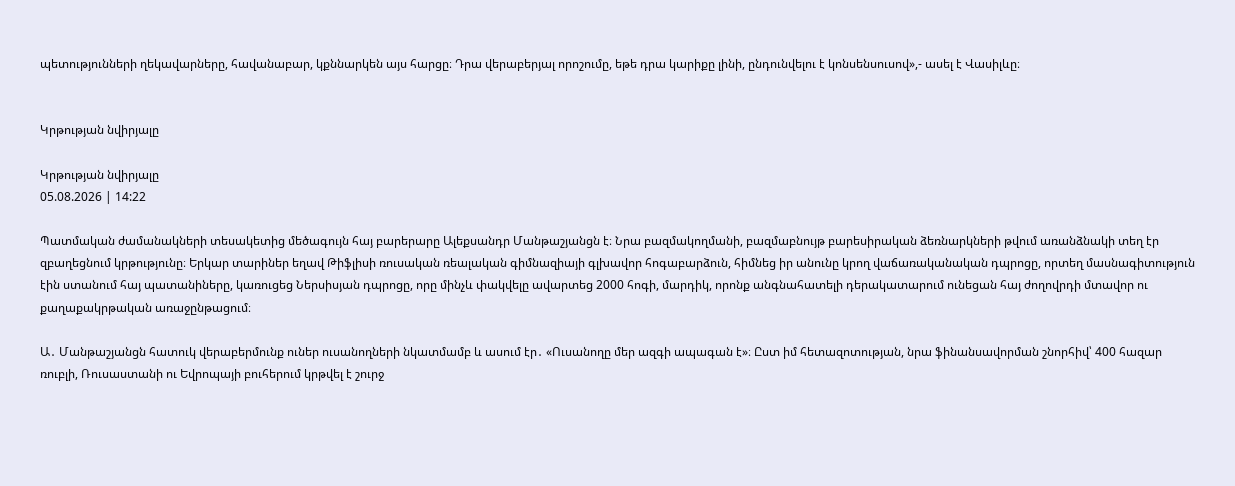պետությունների ղեկավարները, հավանաբար, կքննարկեն այս հարցը։ Դրա վերաբերյալ որոշումը, եթե դրա կարիքը լինի, ընդունվելու է կոնսենսուսով»,- ասել է Վասիլևը։


Կրթության նվիրյալը

Կրթության նվիրյալը
05.08.2026 | 14:22

Պատմական ժամանակների տեսակետից մեծագույն հայ բարերարը Ալեքսանդր Մանթաշյանցն է։ Նրա բազմակողմանի, բազմաբնույթ բարեսիրական ձեռնարկների թվում առանձնակի տեղ էր զբաղեցնում կրթությունը։ Երկար տարիներ եղավ Թիֆլիսի ռուսական ռեալական գիմնազիայի գլխավոր հոգաբարձուն, հիմնեց իր անունը կրող վաճառականական դպրոցը, որտեղ մասնագիտություն էին ստանում հայ պատանիները, կառուցեց Ներսիսյան դպրոցը, որը մինչև փակվելը ավարտեց 2000 հոգի, մարդիկ, որոնք անգնահատելի դերակատարում ունեցան հայ ժողովրդի մտավոր ու քաղաքակրթական առաջընթացում։

Ա․ Մանթաշյանցն հատուկ վերաբերմունք ուներ ուսանողների նկատմամբ և ասում էր․ «Ուսանողը մեր ազգի ապագան է»։ Ըստ իմ հետազոտության, նրա ֆինանսավորման շնորհիվ՝ 400 հազար ռուբլի, Ռուսաստանի ու Եվրոպայի բուհերում կրթվել է շուրջ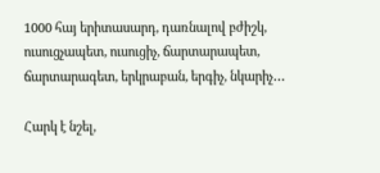1000 հայ երիտասարդ, դառնալով բժիշկ, ուսուցչապետ, ուսուցիչ, ճարտարապետ, ճարտարագետ, երկրաբան, երգիչ, նկարիչ․․․

Հարկ է նշել,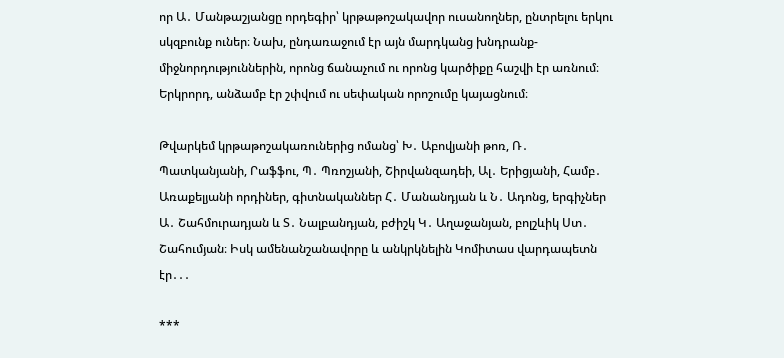որ Ա․ Մանթաշյանցը որդեգիր՝ կրթաթոշակավոր ուսանողներ, ընտրելու երկու սկզբունք ուներ։ Նախ, ընդառաջում էր այն մարդկանց խնդրանք-միջնորդություններին, որոնց ճանաչում ու որոնց կարծիքը հաշվի էր առնում։ Երկրորդ, անձամբ էր շփվում ու սեփական որոշումը կայացնում։

Թվարկեմ կրթաթոշակառուներից ոմանց՝ Խ․ Աբովյանի թոռ, Ռ․ Պատկանյանի, Րաֆֆու, Պ․ Պռոշյանի, Շիրվանզադեի, Ալ․ Երիցյանի, Համբ․ Առաքելյանի որդիներ, գիտնականներ Հ․ Մանանդյան և Ն․ Ադոնց, երգիչներ Ա․ Շահմուրադյան և Տ․ Նալբանդյան, բժիշկ Կ․ Աղաջանյան, բոլշևիկ Ստ․ Շահումյան։ Իսկ ամենանշանավորը և անկրկնելին Կոմիտաս վարդապետն էր․․․

***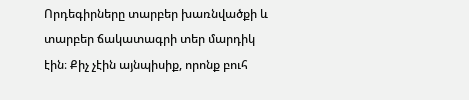Որդեգիրները տարբեր խառնվածքի և տարբեր ճակատագրի տեր մարդիկ էին։ Քիչ չէին այնպիսիք, որոնք բուհ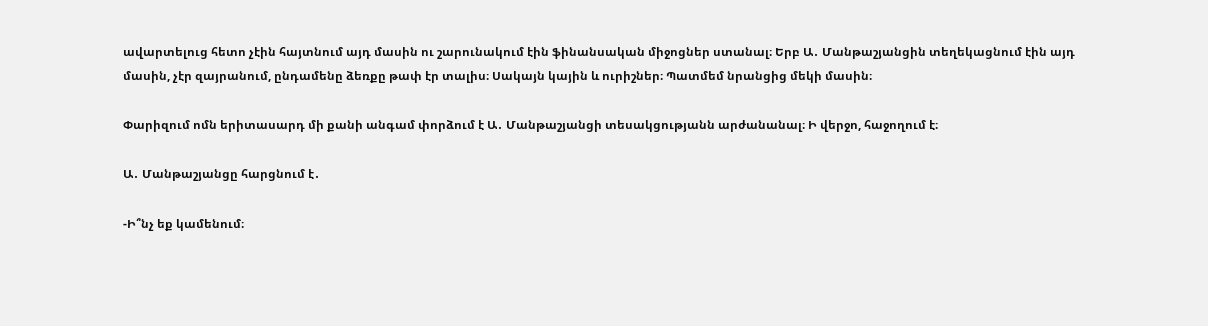ավարտելուց հետո չէին հայտնում այդ մասին ու շարունակում էին ֆինանսական միջոցներ ստանալ։ Երբ Ա․ Մանթաշյանցին տեղեկացնում էին այդ մասին, չէր զայրանում, ընդամենը ձեռքը թափ էր տալիս։ Սակայն կային և ուրիշներ։ Պատմեմ նրանցից մեկի մասին։

Փարիզում ոմն երիտասարդ մի քանի անգամ փորձում է Ա․ Մանթաշյանցի տեսակցությանն արժանանալ։ Ի վերջո, հաջողում է։

Ա․ Մանթաշյանցը հարցնում է․

-Ի՞նչ եք կամենում։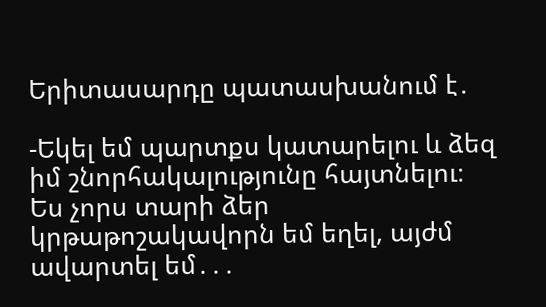Երիտասարդը պատասխանում է․

-Եկել եմ պարտքս կատարելու և ձեզ իմ շնորհակալությունը հայտնելու։ Ես չորս տարի ձեր կրթաթոշակավորն եմ եղել, այժմ ավարտել եմ․․․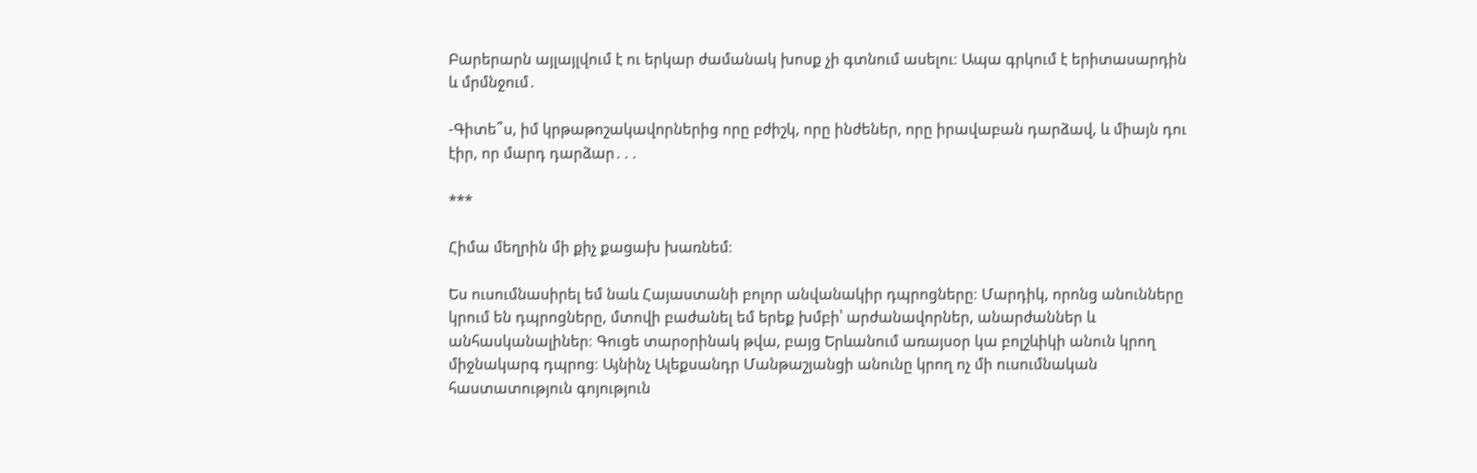Բարերարն այլայլվում է ու երկար ժամանակ խոսք չի գտնում ասելու։ Ապա գրկում է երիտասարդին և մրմնջում․

-Գիտե՞ս, իմ կրթաթոշակավորներից որը բժիշկ, որը ինժեներ, որը իրավաբան դարձավ, և միայն դու էիր, որ մարդ դարձար․․․

***

Հիմա մեղրին մի քիչ քացախ խառնեմ։

Ես ուսումնասիրել եմ նաև Հայաստանի բոլոր անվանակիր դպրոցները։ Մարդիկ, որոնց անունները կրում են դպրոցները, մտովի բաժանել եմ երեք խմբի՝ արժանավորներ, անարժաններ և անհասկանալիներ։ Գուցե տարօրինակ թվա, բայց Երևանում առայսօր կա բոլշևիկի անուն կրող միջնակարգ դպրոց։ Այնինչ Ալեքսանդր Մանթաշյանցի անունը կրող ոչ մի ուսումնական հաստատություն գոյություն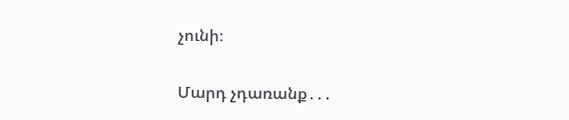չունի։

Մարդ չդառանք․․․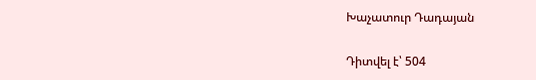Խաչատուր Դադայան

Դիտվել է՝ 504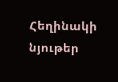Հեղինակի նյութեր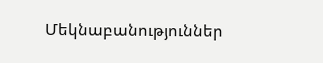Մեկնաբանություններ